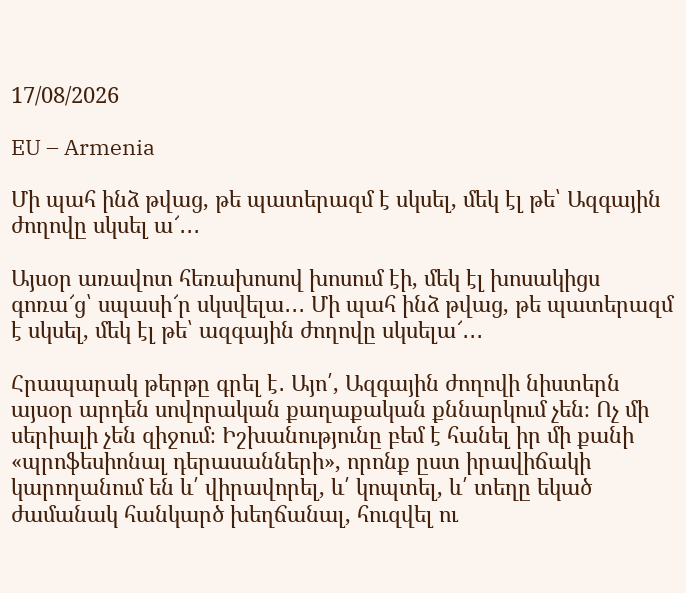17/08/2026

EU – Armenia

Մի պահ ինձ թվաց, թե պատերազմ է սկսել, մեկ էլ թե՝ Ազգային ժողովը սկսել ա՜․․․

Այսօր առավոտ հեռախոսով խոսում էի, մեկ էլ խոսակիցս գոռա՜ց՝ սպասի՜ր սկսվելա․․․ Մի պահ ինձ թվաց, թե պատերազմ է սկսել, մեկ էլ թե՝ ազգային ժողովը սկսելա՜․․․

Հրապարակ թերթը գրել է․ Այո՛, Ազգային ժողովի նիստերն այսօր արդեն սովորական քաղաքական քննարկում չեն։ Ոչ մի սերիալի չեն զիջում։ Իշխանությունը բեմ է հանել իր մի քանի «պրոֆեսիոնալ դերասանների», որոնք ըստ իրավիճակի կարողանում են և՛ վիրավորել, և՛ կոպտել, և՛ տեղը եկած ժամանակ հանկարծ խեղճանալ, հուզվել ու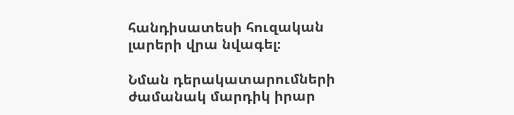հանդիսատեսի հուզական լարերի վրա նվագել։

Նման դերակատարումների ժամանակ մարդիկ իրար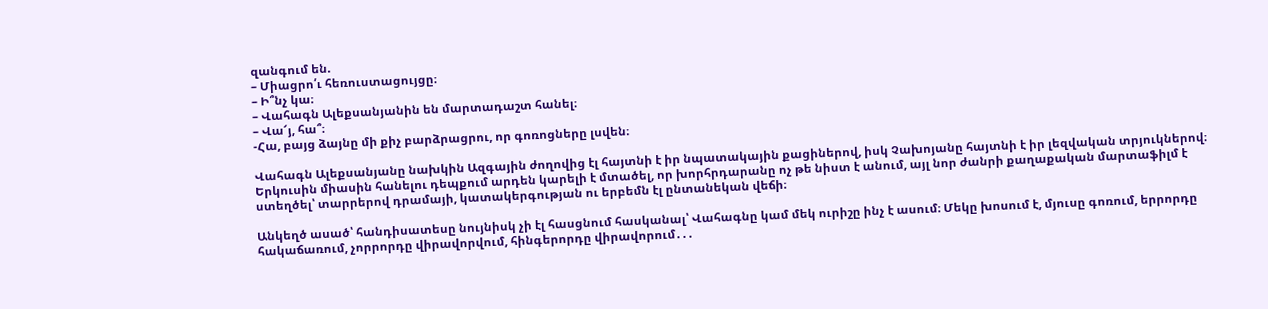զանգում են.
– Միացրո՛ւ հեռուստացույցը։
– Ի՞նչ կա։
– Վահագն Ալեքսանյանին են մարտադաշտ հանել։
– Վա՜յ, հա՞։
-Հա, բայց ձայնը մի քիչ բարձրացրու, որ գոռոցները լսվեն։

Վահագն Ալեքսանյանը նախկին Ազգային ժողովից էլ հայտնի է իր նպատակային քացիներով, իսկ Չախոյանը հայտնի է իր լեզվական տրյուկներով։ Երկուսին միասին հանելու դեպքում արդեն կարելի է մտածել, որ խորհրդարանը ոչ թե նիստ է անում, այլ նոր ժանրի քաղաքական մարտաֆիլմ է ստեղծել՝ տարրերով դրամայի, կատակերգության ու երբեմն էլ ընտանեկան վեճի։

Անկեղծ ասած՝ հանդիսատեսը նույնիսկ չի էլ հասցնում հասկանալ՝ Վահագնը կամ մեկ ուրիշը ինչ է ասում։ Մեկը խոսում է, մյուսը գոռում, երրորդը հակաճառում, չորրորդը վիրավորվում, հինգերորդը վիրավորում․․․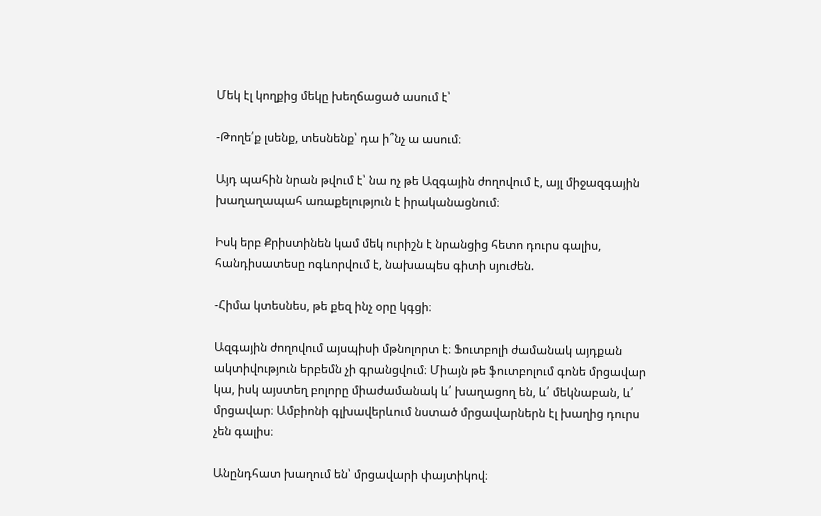Մեկ էլ կողքից մեկը խեղճացած ասում է՝

-Թողե՛ք լսենք, տեսնենք՝ դա ի՞նչ ա ասում։

Այդ պահին նրան թվում է՝ նա ոչ թե Ազգային ժողովում է, այլ միջազգային խաղաղապահ առաքելություն է իրականացնում։

Իսկ երբ Քրիստինեն կամ մեկ ուրիշն է նրանցից հետո դուրս գալիս, հանդիսատեսը ոգևորվում է, նախապես գիտի սյուժեն.

-Հիմա կտեսնես, թե քեզ ինչ օրը կգցի։

Ազգային ժողովում այսպիսի մթնոլորտ է։ Ֆուտբոլի ժամանակ այդքան ակտիվություն երբեմն չի գրանցվում։ Միայն թե ֆուտբոլում գոնե մրցավար կա, իսկ այստեղ բոլորը միաժամանակ և՛ խաղացող են, և՛ մեկնաբան, և՛ մրցավար։ Ամբիոնի գլխավերևում նստած մրցավարներն էլ խաղից դուրս չեն գալիս։

Անընդհատ խաղում են՝ մրցավարի փայտիկով։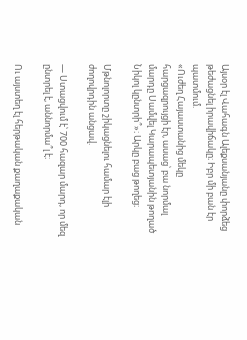Այսօր էլ Վահագն Ալեքսանյանը փորձեց թեժացնել իրավիճակը։ Իբր մի բան էր պատմում.
«Ուժեղ Հայաստանից մեկը հարցազրույցի էր, ասաց՝ բա նորմալ մարդը Սամվել Կարապետյանին թողած Նիկոլ կընտրի՞»։ Արկը բաց թողեց։

Մթնոլորտը շիկացնելու համար էլի ժողովրդին անցավ.

— Ստացվում է՝ 700 հազար մարդ, որ մեզ ընտրել է, աննորմա՞լ է։

Ու այստեղ էլ հերթական քաղաքական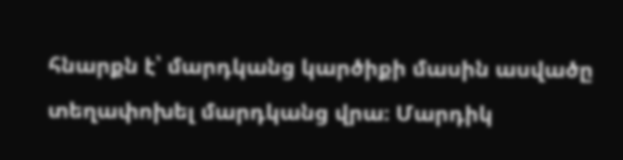հնարքն է՝ մարդկանց կարծիքի մասին ասվածը տեղափոխել մարդկանց վրա։ Մարդիկ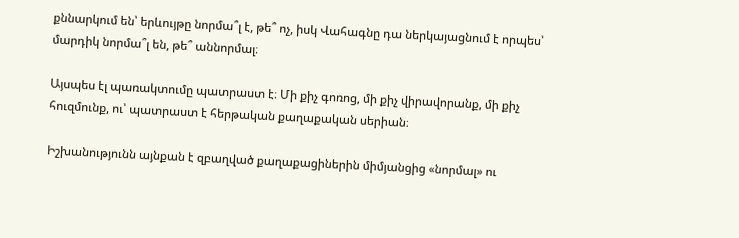քննարկում են՝ երևույթը նորմա՞լ է, թե՞ ոչ, իսկ Վահագնը դա ներկայացնում է որպես՝ մարդիկ նորմա՞լ են, թե՞ աննորմալ։

Այսպես էլ պառակտումը պատրաստ է։ Մի քիչ գոռոց, մի քիչ վիրավորանք, մի քիչ հուզմունք, ու՝ պատրաստ է հերթական քաղաքական սերիան։

Իշխանությունն այնքան է զբաղված քաղաքացիներին միմյանցից «նորմալ» ու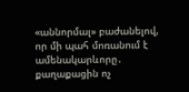«աննորմալ» բաժանելով, որ մի պահ մոռանում է ամենակարևորը․ քաղաքացին ոչ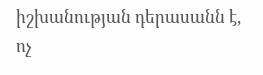իշխանության դերասանն է, ոչ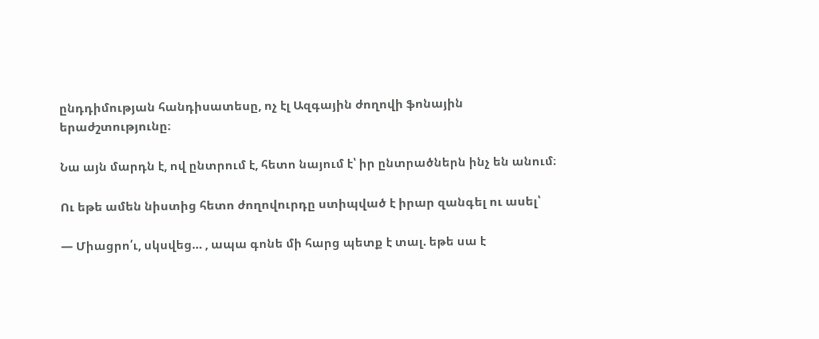ընդդիմության հանդիսատեսը, ոչ էլ Ազգային ժողովի ֆոնային երաժշտությունը։

Նա այն մարդն է, ով ընտրում է, հետո նայում է՝ իր ընտրածներն ինչ են անում։

Ու եթե ամեն նիստից հետո ժողովուրդը ստիպված է իրար զանգել ու ասել՝

— Միացրո՛ւ, սկսվեց… , ապա գոնե մի հարց պետք է տալ. եթե սա է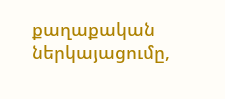քաղաքական ներկայացումը,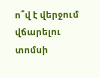ո՞վ է վերջում վճարելու տոմսի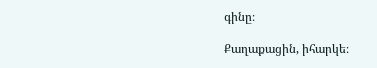գինը։

Քաղաքացին, իհարկե։